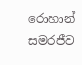රොහාන් සමරජීව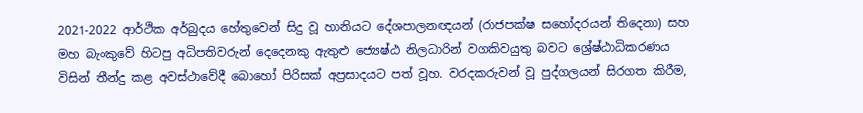2021-2022 ආර්ථික අර්බුදය හේතුවෙන් සිදු වූ හානියට දේශපාලනඥයන් (රාජපක්ෂ සහෝදරයන් තිදෙනා) සහ මහ බැංකුවේ හිටපු අධිපතිවරුන් දෙදෙනකු ඇතුළු ජ්‍යෙෂ්ඨ නිලධාරින් වගකිවයුතු බවට ශ්‍රේෂ්ඨාධිකරණය විසින් තීන්දු කළ අවස්ථාවේදී බොහෝ පිරිසක් අප්‍රසාදයට පත් වූහ. වරදකරුවන් වූ පුද්ගලයන් සිරගත කිරීම,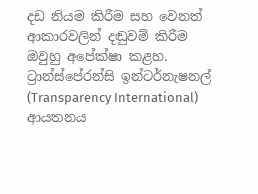දඩ නියම කිරීම සහ වෙනත් ආකාරවලින් දඬුවම් කිරීම ඔවුහු අපේක්ෂා කළහ. ට්‍රාන්ස්පේරන්සි ඉන්ටර්නැෂනල් (Transparency International) ආයතනය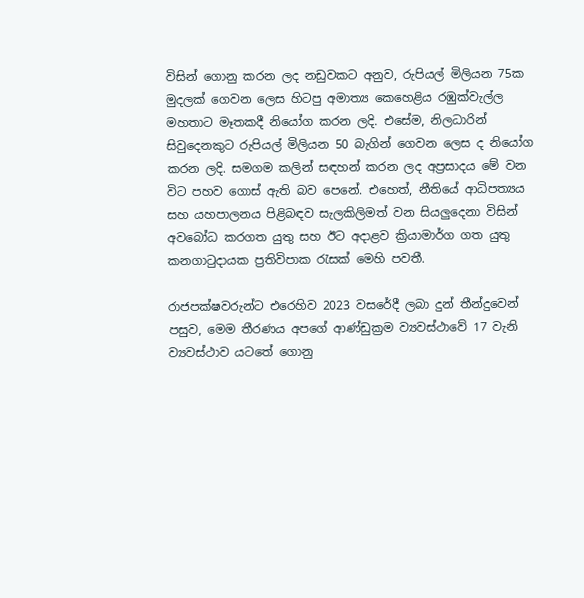විසින් ගොනු කරන ලද නඩුවකට අනුව, රුපියල් මිලියන 75ක මුදලක් ගෙවන ලෙස හිටපු අමාත්‍ය කෙහෙළිය රඹුක්වැල්ල මහතාට මෑතකදී නියෝග කරන ලදි. එසේම, නිලධාරින් සිවුදෙනකුට රුපියල් මිලියන 50 බැගින් ගෙවන ලෙස ද නියෝග කරන ලදි. සමගම කලින් සඳහන් කරන ලද අප්‍රසාදය මේ වන විට පහව ගොස් ඇති බව පෙනේ. එහෙත්, නීතියේ ආධිපත්‍යය සහ යහපාලනය පිළිබඳව සැලකිලිමත් වන සියලුදෙනා විසින් අවබෝධ කරගත යුතු සහ ඊට අදාළව ක්‍රියාමාර්ග ගත යුතු කනගාටුදායක ප්‍රතිවිපාක රැසක් මෙහි පවතී.

රාජපක්ෂවරුන්ට එරෙහිව 2023 වසරේදී ලබා දුන් තීන්දුවෙන් පසුව, මෙම තීරණය අපගේ ආණ්ඩුක්‍රම ව්‍යවස්ථාවේ 17 වැනි ව්‍යවස්ථාව යටතේ ගොනු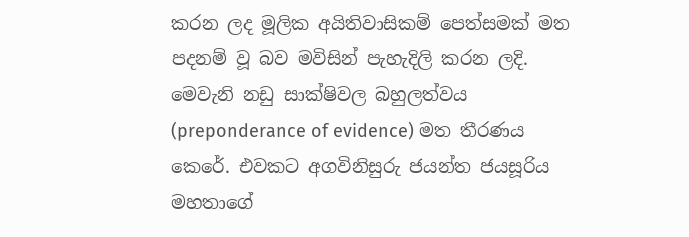කරන ලද මූලික අයිතිවාසිකම් පෙත්සමක් මත පදනම් වූ බව මවිසින් පැහැදිලි කරන ලදි. මෙවැනි නඩු සාක්ෂිවල බහුලත්වය (preponderance of evidence) මත තීරණය කෙරේ. එවකට අගවිනිසුරු ජයන්ත ජයසූරිය මහතාගේ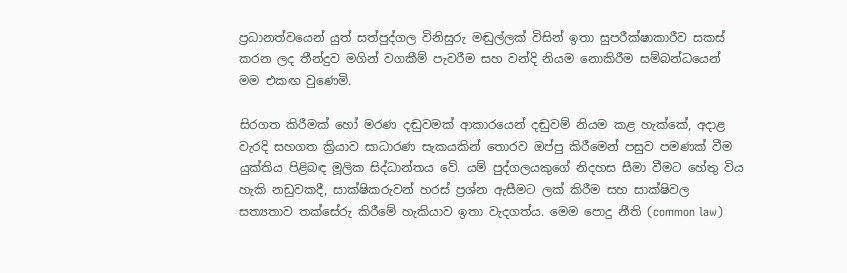ප්‍රධානත්වයෙන් යුත් සත්පුද්ගල විනිසුරු මඬුල්ලක් විසින් ඉතා සුපරීක්ෂාකාරීව සකස් කරන ලද තීන්දුව මගින් වගකීම් පැවරීම සහ වන්දි නියම නොකිරීම සම්බන්ධයෙන් මම එකඟ වුණෙමි.

සිරගත කිරීමක් හෝ මරණ දඬුවමක් ආකාරයෙන් දඬුවම් නියම කළ හැක්කේ, අදාළ වැරදි සහගත ක්‍රියාව සාධාරණ සැකයකින් තොරව ඔප්පු කිරීමෙන් පසුව පමණක් වීම යුක්තිය පිළිබඳ මූලික සිද්ධාන්තය වේ. යම් පුද්ගලයකුගේ නිදහස සීමා වීමට හේතු විය හැකි නඩුවකදී, සාක්ෂිකරුවන් හරස් ප්‍රශ්න ඇසීමට ලක් කිරීම සහ සාක්ෂිවල සත්‍යතාව තක්සේරු කිරීමේ හැකියාව ඉතා වැදගත්ය. මෙම පොදු නීති (common law)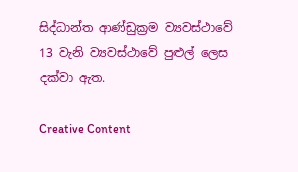සිද්ධාන්ත ආණ්ඩුක්‍රම ව්‍යවස්ථාවේ 13 වැනි ව්‍යවස්ථාවේ පුළුල් ලෙස දක්වා ඇත.

Creative Content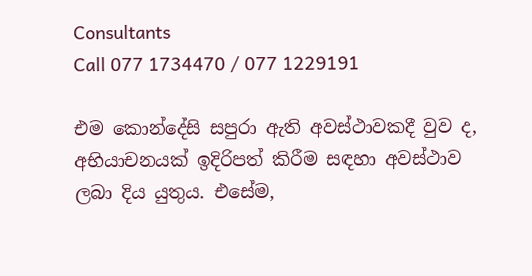Consultants
Call 077 1734470 / 077 1229191

එම කොන්දේසි සපුරා ඇති අවස්ථාවකදී වුව ද, අභියාචනයක් ඉදිරිපත් කිරීම සඳහා අවස්ථාව ලබා දිය යුතුය. එසේම,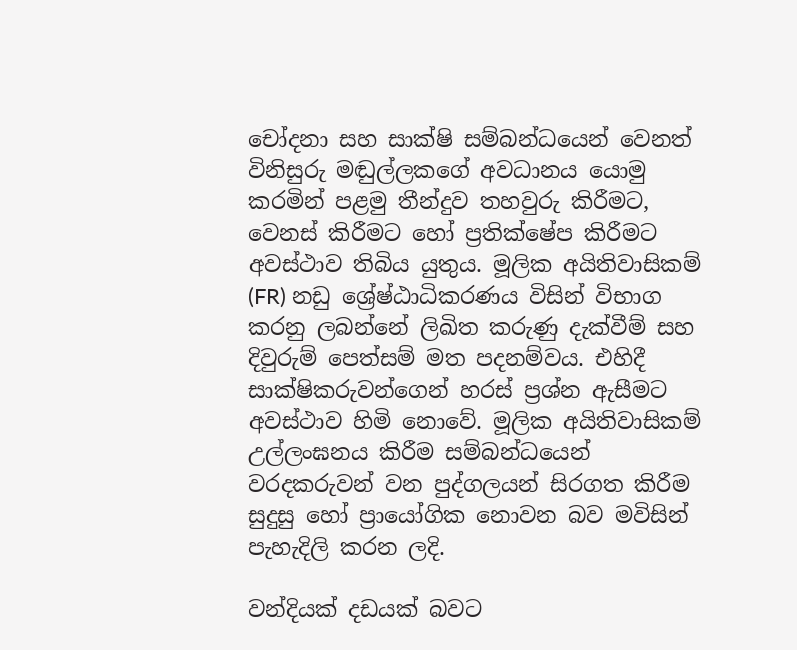චෝදනා සහ සාක්ෂි සම්බන්ධයෙන් වෙනත් විනිසුරු මඬුල්ලකගේ අවධානය යොමු කරමින් පළමු තීන්දුව තහවුරු කිරීමට, වෙනස් කිරීමට හෝ ප්‍රතික්ෂේප කිරීමට අවස්ථාව තිබිය යුතුය. මූලික අයිතිවාසිකම් (FR) නඩු ශ්‍රේෂ්ඨාධිකරණය විසින් විභාග කරනු ලබන්නේ ලිඛිත කරුණු දැක්වීම් සහ දිවුරුම් පෙත්සම් මත පදනම්වය. එහිදී සාක්ෂිකරුවන්ගෙන් හරස් ප්‍රශ්න ඇසීමට අවස්ථාව හිමි නොවේ. මූලික අයිතිවාසිකම් උල්ලංඝනය කිරීම සම්බන්ධයෙන් වරදකරුවන් වන පුද්ගලයන් සිරගත කිරීම සුදුසු හෝ ප්‍රායෝගික නොවන බව මවිසින් පැහැදිලි කරන ලදි.

වන්දියක් දඩයක් බවට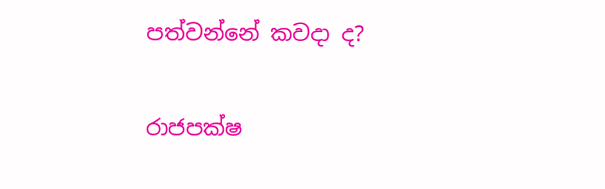පත්වන්නේ කවදා ද?

රාජපක්ෂ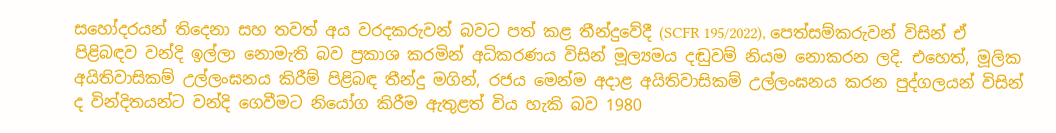සහෝදරයන් තිදෙනා සහ තවත් අය වරදකරුවන් බවට පත් කළ තීන්දුවේදී (SCFR 195/2022), පෙත්සම්කරුවන් විසින් ඒ පිළිබඳව වන්දි ඉල්ලා නොමැති බව ප්‍රකාශ කරමින් අධිකරණය විසින් මූල්‍යමය දඬුවම් නියම නොකරන ලදි. එහෙත්, මූලික අයිතිවාසිකම් උල්ලංඝනය කිරීම් පිළිබඳ තීන්දු මගින්, රජය මෙන්ම අදාළ අයිතිවාසිකම් උල්ලංඝනය කරන පුද්ගලයන් විසින් ද වින්දිතයන්ට වන්දි ගෙවීමට නියෝග කිරීම ඇතුළත් විය හැකි බව 1980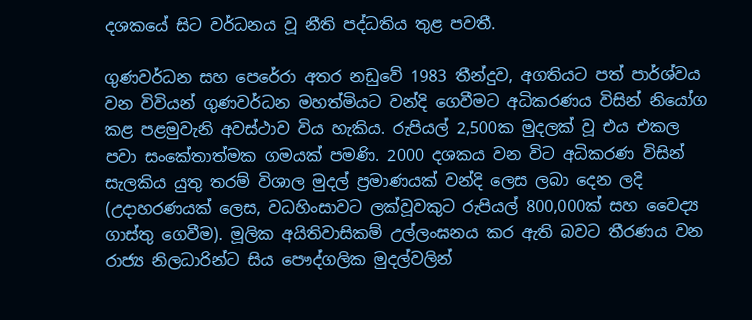දශකයේ සිට වර්ධනය වූ නීති පද්ධතිය තුළ පවතී.

ගුණවර්ධන සහ පෙරේරා අතර නඩුවේ 1983 තීන්දුව, අගතියට පත් පාර්ශ්වය වන විවියන් ගුණවර්ධන මහත්මියට වන්දි ගෙවීමට අධිකරණය විසින් නියෝග කළ පළමුවැනි අවස්ථාව විය හැකිය. රුපියල් 2,500ක මුදලක් වූ එය එකල පවා සංකේතාත්මක ගමයක් පමණි. 2000 දශකය වන විට අධිකරණ විසින් සැලකිය යුතු තරම් විශාල මුදල් ප්‍රමාණයක් වන්දි ලෙස ලබා දෙන ලදි (උදාහරණයක් ලෙස, වධහිංසාවට ලක්වූවකුට රුපියල් 800,000ක් සහ වෛද්‍ය ගාස්තු ගෙවීම). මූලික අයිතිවාසිකම් උල්ලංඝනය කර ඇති බවට තීරණය වන රාජ්‍ය නිලධාරින්ට සිය පෞද්ගලික මුදල්වලින්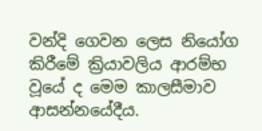වන්දි ගෙවන ලෙස නියෝග කිරීමේ ක්‍රියාවලිය ආරම්භ වූයේ ද මෙම කාලසීමාව ආසන්නයේදීය.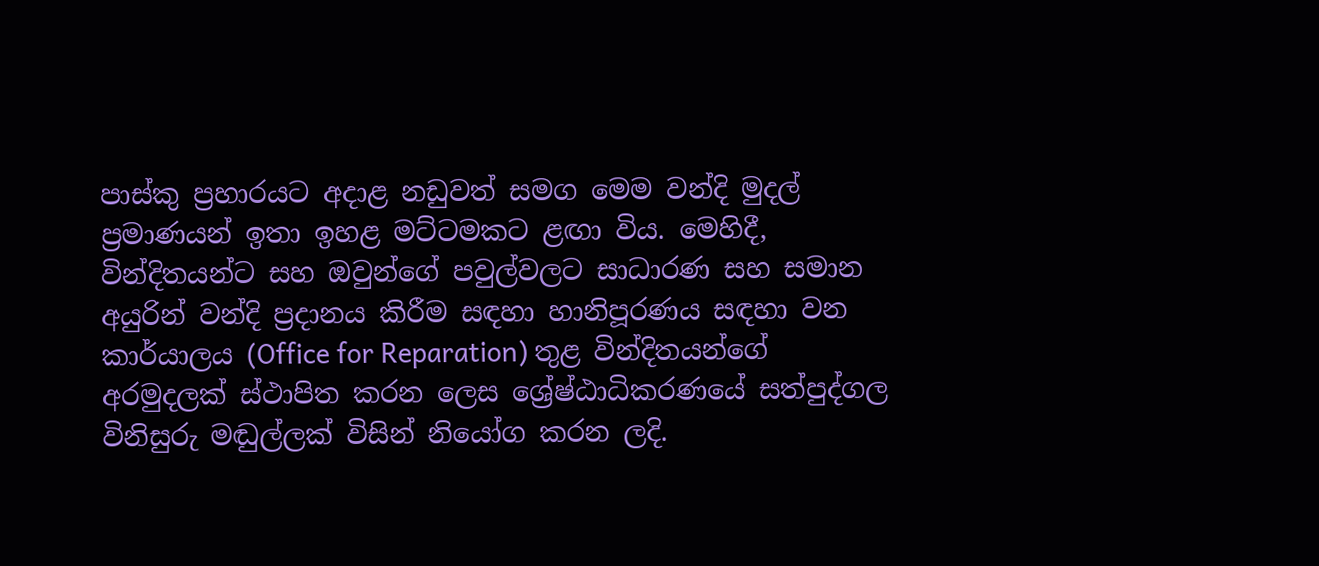පාස්කු ප්‍රහාරයට අදාළ නඩුවත් සමග මෙම වන්දි මුදල් ප්‍රමාණයන් ඉතා ඉහළ මට්ටමකට ළඟා විය. මෙහිදී, වින්දිතයන්ට සහ ඔවුන්ගේ පවුල්වලට සාධාරණ සහ සමාන අයුරින් වන්දි ප්‍රදානය කිරීම සඳහා හානිපූරණය සඳහා වන කාර්යාලය (Office for Reparation) තුළ වින්දිතයන්ගේ අරමුදලක් ස්ථාපිත කරන ලෙස ශ්‍රේෂ්ඨාධිකරණයේ සත්පුද්ගල විනිසුරු මඬුල්ලක් විසින් නියෝග කරන ලදි.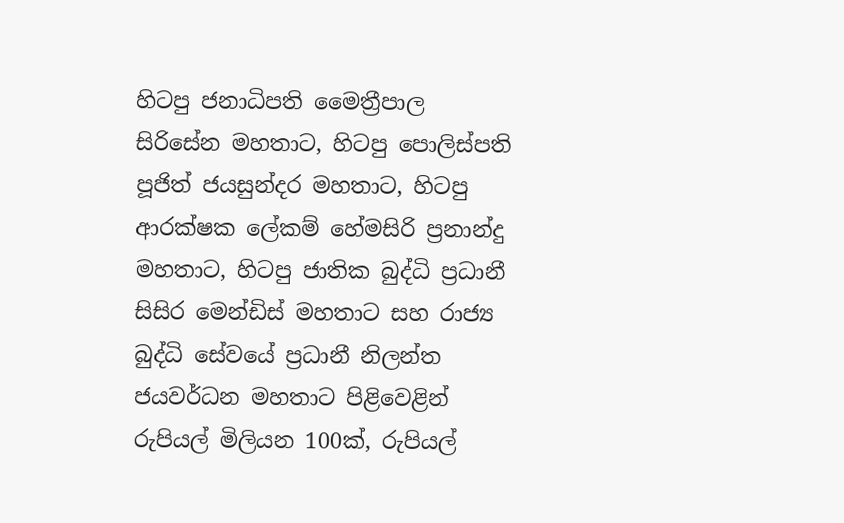හිටපු ජනාධිපති මෛත්‍රීපාල සිරිසේන මහතාට, හිටපු පොලිස්පති පූජිත් ජයසුන්දර මහතාට, හිටපු ආරක්ෂක ලේකම් හේමසිරි ප්‍රනාන්දු මහතාට, හිටපු ජාතික බුද්ධි ප්‍රධානී සිසිර මෙන්ඩිස් මහතාට සහ රාජ්‍ය බුද්ධි සේවයේ ප්‍රධානී නිලන්ත ජයවර්ධන මහතාට පිළිවෙළින් රුපියල් මිලියන 100ක්, රුපියල්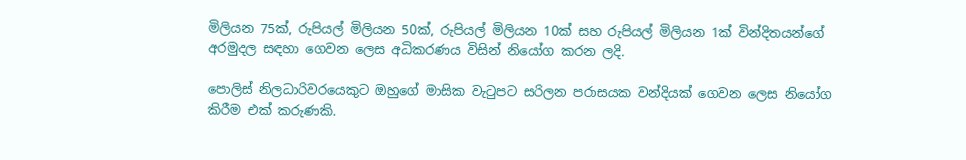මිලියන 75ක්, රුපියල් මිලියන 50ක්, රුපියල් මිලියන 10ක් සහ රුපියල් මිලියන 1ක් වින්දිතයන්ගේ අරමුදල සඳහා ගෙවන ලෙස අධිකරණය විසින් නියෝග කරන ලදි.

පොලිස් නිලධාරිවරයෙකුට ඔහුගේ මාසික වැටුපට සරිලන පරාසයක වන්දියක් ගෙවන ලෙස නියෝග කිරීම එක් කරුණකි.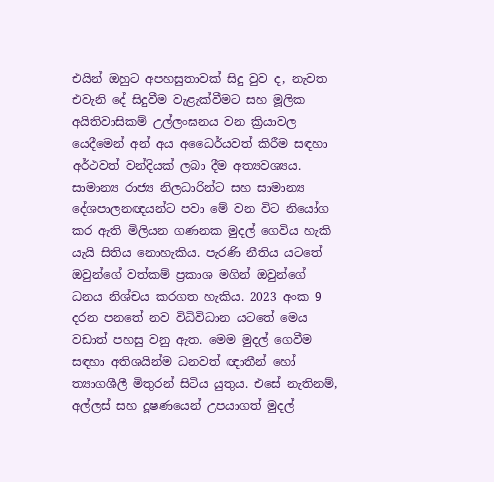එයින් ඔහුට අපහසුතාවක් සිදු වුව ද, නැවත එවැනි දේ සිදුවීම වැළැක්වීමට සහ මූලික අයිතිවාසිකම් උල්ලංඝනය වන ක්‍රියාවල යෙදීමෙන් අන් අය අධෛර්යවත් කිරීම සඳහා අර්ථවත් වන්දියක් ලබා දීම අත්‍යවශ්‍යය. සාමාන්‍ය රාජ්‍ය නිලධාරින්ට සහ සාමාන්‍ය දේශපාලනඥයන්ට පවා මේ වන විට නියෝග කර ඇති මිලියන ගණනක මුදල් ගෙවිය හැකි යැයි සිතිය නොහැකිය. පැරණි නීතිය යටතේ ඔවුන්ගේ වත්කම් ප්‍රකාශ මගින් ඔවුන්ගේ ධනය නිශ්චය කරගත හැකිය. 2023 අංක 9 දරන පනතේ නව විධිවිධාන යටතේ මෙය වඩාත් පහසු වනු ඇත. මෙම මුදල් ගෙවීම සඳහා අතිශයින්ම ධනවත් ඥාතීන් හෝ ත්‍යාගශීලී මිතුරන් සිටිය යුතුය. එසේ නැතිනම්, අල්ලස් සහ දූෂණයෙන් උපයාගත් මුදල්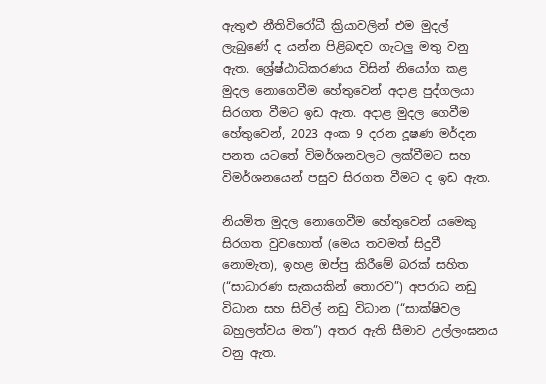ඇතුළු නීතිවිරෝධී ක්‍රියාවලින් එම මුදල් ලැබුණේ ද යන්න පිළිබඳව ගැටලු මතු වනු ඇත. ශ්‍රේෂ්ඨාධිකරණය විසින් නියෝග කළ මුදල නොගෙවීම හේතුවෙන් අදාළ පුද්ගලයා සිරගත වීමට ඉඩ ඇත. අදාළ මුදල ගෙවීම හේතුවෙන්, 2023 අංක 9 දරන දූෂණ මර්දන පනත යටතේ විමර්ශනවලට ලක්වීමට සහ විමර්ශනයෙන් පසුව සිරගත වීමට ද ඉඩ ඇත.

නියමිත මුදල නොගෙවීම හේතුවෙන් යමෙකු සිරගත වුවහොත් (මෙය තවමත් සිදුවී නොමැත), ඉහළ ඔප්පු කිරීමේ බරක් සහිත (“සාධාරණ සැකයකින් තොරව”) අපරාධ නඩු විධාන සහ සිවිල් නඩු විධාන (“සාක්ෂිවල බහුලත්වය මත”) අතර ඇති සීමාව උල්ලංඝනය වනු ඇත.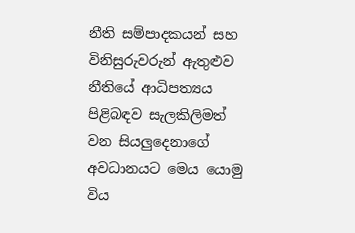නීති සම්පාදකයන් සහ විනිසුරුවරුන් ඇතුළුව නීතියේ ආධිපත්‍යය පිළිබඳව සැලකිලිමත් වන සියලුදෙනාගේ අවධානයට මෙය යොමු විය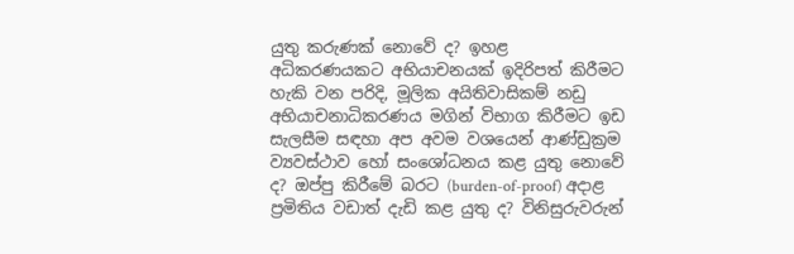යුතු කරුණක් නොවේ ද? ඉහළ අධිකරණයකට අභියාචනයක් ඉදිරිපත් කිරීමට හැකි වන පරිදි, මූලික අයිතිවාසිකම් නඩු අභියාචනාධිකරණය මගින් විභාග කිරීමට ඉඩ සැලසීම සඳහා අප අවම වශයෙන් ආණ්ඩුක්‍රම ව්‍යවස්ථාව හෝ සංශෝධනය කළ යුතු නොවේ ද? ඔප්පු කිරීමේ බරට (burden-of-proof) අදාළ ප්‍රමිතිය වඩාත් දැඩි කළ යුතු ද? විනිසුරුවරුන්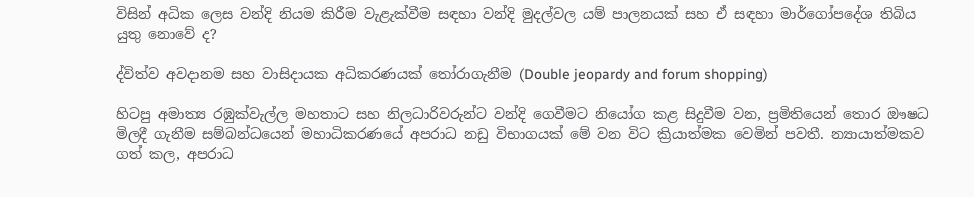විසින් අධික ලෙස වන්දි නියම කිරීම වැළැක්වීම සඳහා වන්දි මුදල්වල යම් පාලනයක් සහ ඒ සඳහා මාර්ගෝපදේශ තිබිය යුතු නොවේ ද?

ද්විත්ව අවදානම සහ වාසිදායක අධිකරණයක් තෝරාගැනීම (Double jeopardy and forum shopping)

හිටපු අමාත්‍ය රඹුක්වැල්ල මහතාට සහ නිලධාරිවරුන්ට වන්දි ගෙවීමට නියෝග කළ සිදුවීම වන, ප්‍රමිතියෙන් තොර ඖෂධ මිලදී ගැනීම සම්බන්ධයෙන් මහාධිකරණයේ අපරාධ නඩු විභාගයක් මේ වන විට ක්‍රියාත්මක වෙමින් පවතී. න්‍යායාත්මකව ගත් කල, අපරාධ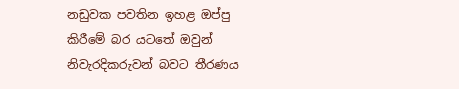නඩුවක පවතින ඉහළ ඔප්පු කිරීමේ බර යටතේ ඔවුන් නිවැරදිකරුවන් බවට තීරණය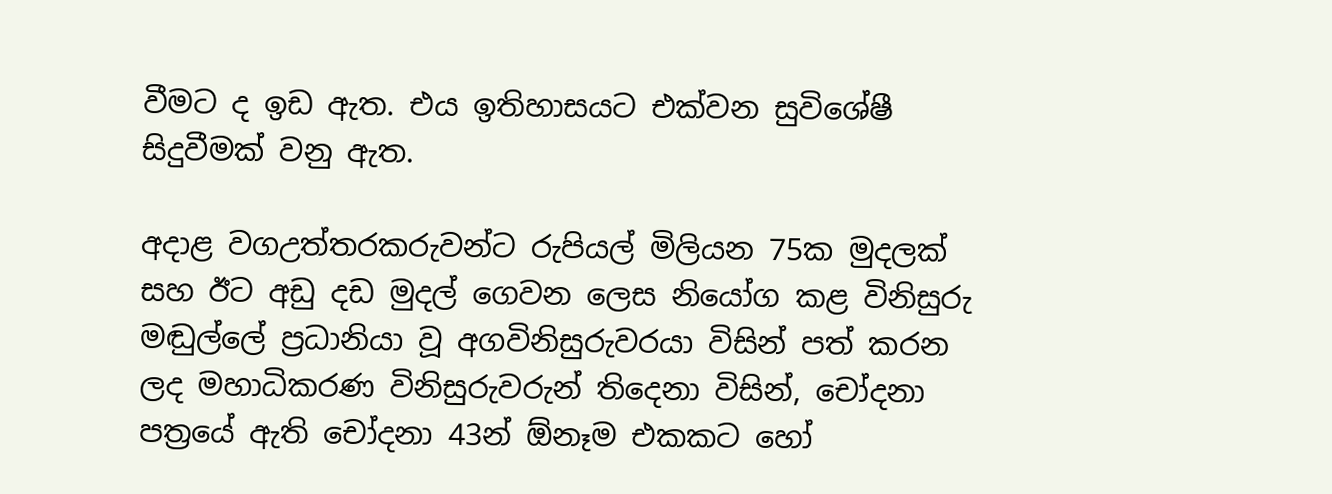වීමට ද ඉඩ ඇත. එය ඉතිහාසයට එක්වන සුවිශේෂී සිදුවීමක් වනු ඇත.

අදාළ වගඋත්තරකරුවන්ට රුපියල් මිලියන 75ක මුදලක් සහ ඊට අඩු දඩ මුදල් ගෙවන ලෙස නියෝග කළ විනිසුරු මඬුල්ලේ ප්‍රධානියා වූ අගවිනිසුරුවරයා විසින් පත් කරන ලද මහාධිකරණ විනිසුරුවරුන් තිදෙනා විසින්, චෝදනා පත්‍රයේ ඇති චෝදනා 43න් ඕනෑම එකකට හෝ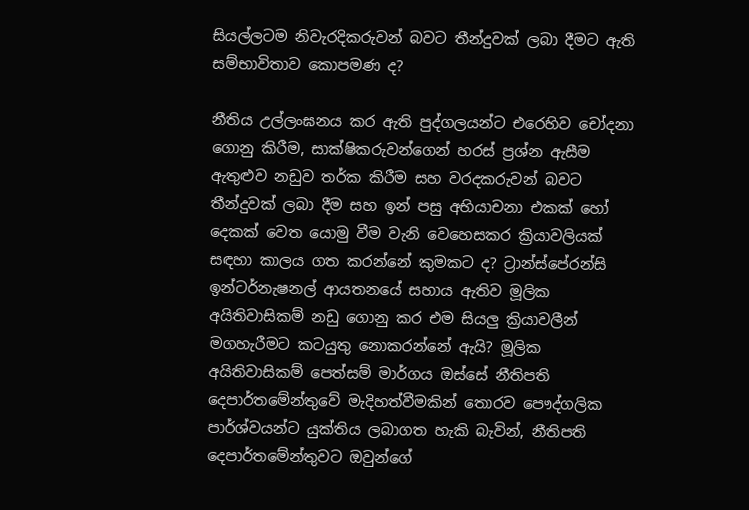සියල්ලටම නිවැරදිකරුවන් බවට තීන්දුවක් ලබා දීමට ඇති සම්භාවිතාව කොපමණ ද?

නීතිය උල්ලංඝනය කර ඇති පුද්ගලයන්ට එරෙහිව චෝදනා ගොනු කිරීම, සාක්ෂිකරුවන්ගෙන් හරස් ප්‍රශ්න ඇසීම ඇතුළුව නඩුව තර්ක කිරීම සහ වරදකරුවන් බවට තීන්දුවක් ලබා දීම සහ ඉන් පසු අභියාචනා එකක් හෝ දෙකක් වෙත යොමු වීම වැනි වෙහෙසකර ක්‍රියාවලියක් සඳහා කාලය ගත කරන්නේ කුමකට ද? ට්‍රාන්ස්පේරන්සි ඉන්ටර්නැෂනල් ආයතනයේ සහාය ඇතිව මූලික අයිතිවාසිකම් නඩු ගොනු කර එම සියලු ක්‍රියාවලීන් මගහැරීමට කටයුතු නොකරන්නේ ඇයි? මූලික අයිතිවාසිකම් පෙත්සම් මාර්ගය ඔස්සේ නීතිපති දෙපාර්තමේන්තුවේ මැදිහත්වීමකින් තොරව පෞද්ගලික පාර්ශ්වයන්ට යුක්තිය ලබාගත හැකි බැවින්, නීතිපති දෙපාර්තමේන්තුවට ඔවුන්ගේ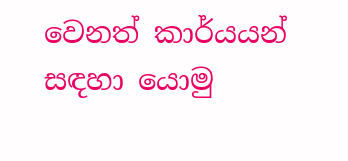වෙනත් කාර්යයන් සඳහා යොමු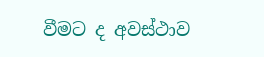වීමට ද අවස්ථාව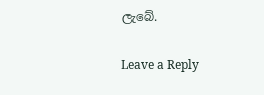ලැබේ.

Leave a Reply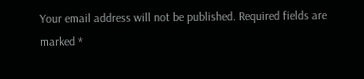Your email address will not be published. Required fields are marked *